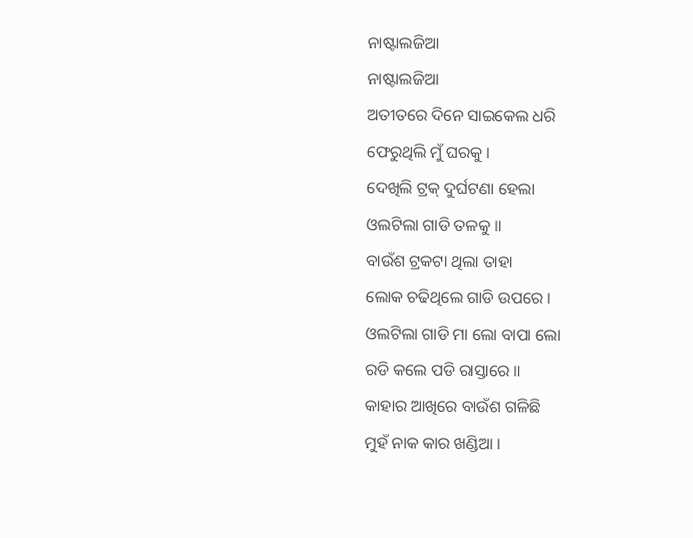ନାଷ୍ଟାଲଜିଆ
ନାଷ୍ଟାଲଜିଆ
ଅତୀତରେ ଦିନେ ସାଇକେଲ ଧରି
ଫେରୁଥିଲି ମୁଁ ଘରକୁ ।
ଦେଖିଲି ଟ୍ରକ୍ ଦୁର୍ଘଟଣା ହେଲା
ଓଲଟିଲା ଗାଡି ତଳକୁ ॥
ବାଉଁଶ ଟ୍ରକଟା ଥିଲା ତାହା
ଲୋକ ଚଢିଥିଲେ ଗାଡି ଉପରେ ।
ଓଲଟିଲା ଗାଡି ମା ଲୋ ବାପା ଲୋ
ରଡି କଲେ ପଡି ରାସ୍ତାରେ ॥
କାହାର ଆଖିରେ ବାଉଁଶ ଗଳିଛି
ମୁହଁ ନାକ କାର ଖଣ୍ଡିଆ ।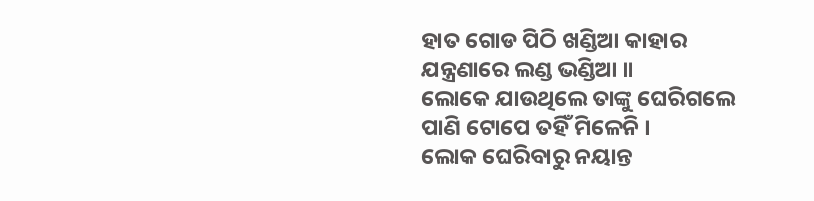ହାତ ଗୋଡ ପିଠି ଖଣ୍ଡିଆ କାହାର
ଯନ୍ତ୍ରଣାରେ ଲଣ୍ଡ ଭଣ୍ଡିଆ ॥
ଲୋକେ ଯାଉଥିଲେ ତାଙ୍କୁ ଘେରିଗଲେ
ପାଣି ଟୋପେ ତହିଁ ମିଳେନି ।
ଲୋକ ଘେରିବାରୁ ନୟାନ୍ତ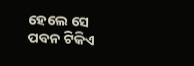ହେଲେ ସେ
ପବନ ଟିକିଏ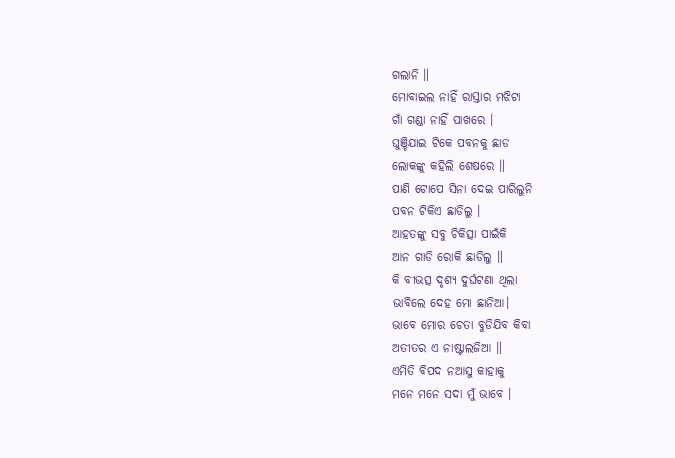ଗଲାନି ॥
ମୋବାଇଲ ନାହିଁ ରାସ୍ତାର ମଝିଟା
ଗାଁ ଗଣ୍ଡା ନାହିଁ ପାଖରେ ।
ଘୁଞ୍ଚିଯାଇ ଟିକେ ପବନକୁ ଛାଡ
ଲୋକଙ୍କୁ କହିଲି ଶେଷରେ ॥
ପାଣି ଟୋପେ ସିନା ଦେଇ ପାରିଲୁନି
ପବନ ଟିକିଏ ଛାଡିଲୁ ।
ଆହତଙ୍କୁ ସବୁ ଚିକିତ୍ସା ପାଇଁକି
ଆନ ଗାଡି ରୋକି ଛାଡିଲୁ ॥
କି ବୀଭତ୍ସ ଦୃଶ୍ଯ ଦୁର୍ଘଟଣା ଥିଲା
ଭାବିଲେ ଦେହ ମୋ ଛାନିଆ।
ଭାବେ ମୋର ଚେତା ବୁଡିଯିବ କିବା
ଅତୀତର ଏ ନାଷ୍ଟାଲଜିଆ ॥
ଏମିତି ବିପଦ ନଆସୁ କାହାକୁ
ମନେ ମନେ ସଦା ମୁଁ ଭାବେ ।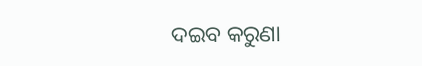ଦଇବ କରୁଣା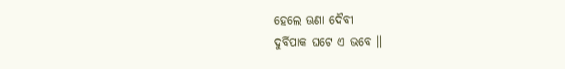ହେଲେ ଊଣା ଦୈବୀ
ଦୁର୍ବିପାକ ଘଟେ ଏ ଭବେ ॥